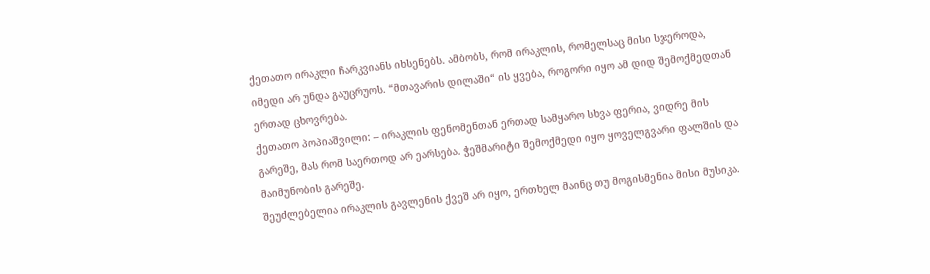ქეთათო ირაკლი ჩარკვიანს იხსენებს. ამბობს, რომ ირაკლის, რომელსაც მისი სჯეროდა, იმედი არ უნდა გაუცრუოს. “მთავარის დილაში“ ის ყვება, როგორი იყო ამ დიდ შემოქმედთან ერთად ცხოვრება.
ქეთათო პოპიაშვილი: – ირაკლის ფენომენთან ერთად სამყარო სხვა ფერია, ვიდრე მის გარეშე, მას რომ საერთოდ არ ეარსება. ჭეშმარიტი შემოქმედი იყო ყოველგვარი ფალშის და მაიმუნობის გარეშე.
შეუძლებელია ირაკლის გავლენის ქვეშ არ იყო, ერთხელ მაინც თუ მოგისმენია მისი მუსიკა.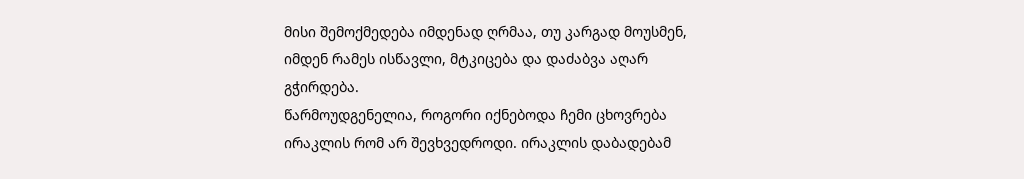მისი შემოქმედება იმდენად ღრმაა, თუ კარგად მოუსმენ, იმდენ რამეს ისწავლი, მტკიცება და დაძაბვა აღარ გჭირდება.
წარმოუდგენელია, როგორი იქნებოდა ჩემი ცხოვრება ირაკლის რომ არ შევხვედროდი. ირაკლის დაბადებამ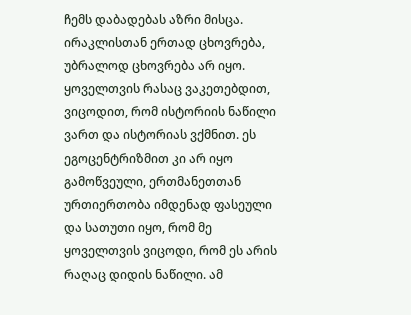ჩემს დაბადებას აზრი მისცა.
ირაკლისთან ერთად ცხოვრება, უბრალოდ ცხოვრება არ იყო. ყოველთვის რასაც ვაკეთებდით, ვიცოდით, რომ ისტორიის ნაწილი ვართ და ისტორიას ვქმნით. ეს ეგოცენტრიზმით კი არ იყო გამოწვეული, ერთმანეთთან ურთიერთობა იმდენად ფასეული და სათუთი იყო, რომ მე ყოველთვის ვიცოდი, რომ ეს არის რაღაც დიდის ნაწილი. ამ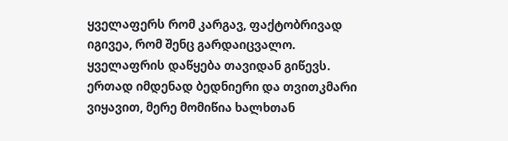ყველაფერს რომ კარგავ, ფაქტობრივად იგივეა, რომ შენც გარდაიცვალო. ყველაფრის დაწყება თავიდან გიწევს.
ერთად იმდენად ბედნიერი და თვითკმარი ვიყავით, მერე მომიწია ხალხთან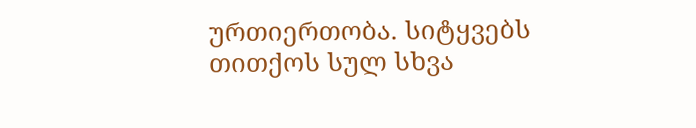ურთიერთობა. სიტყვებს თითქოს სულ სხვა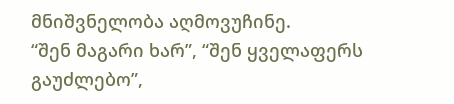მნიშვნელობა აღმოვუჩინე.
“შენ მაგარი ხარ”, “შენ ყველაფერს გაუძლებო”,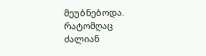მეუბნებოდა. რატომღაც ძალიან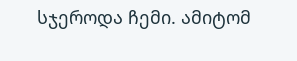სჯეროდა ჩემი. ამიტომ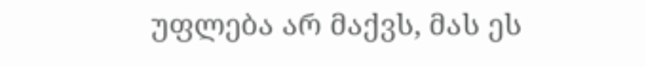უფლება არ მაქვს, მას ეს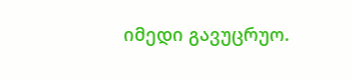იმედი გავუცრუო.